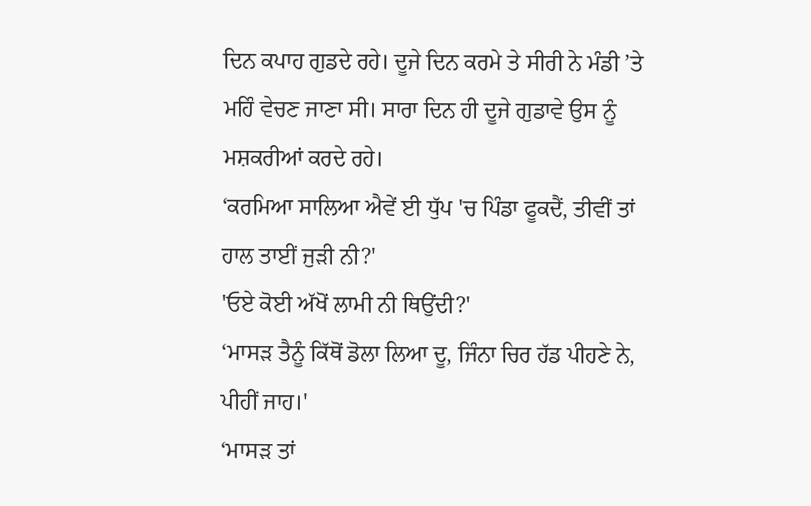ਦਿਨ ਕਪਾਹ ਗੁਡਦੇ ਰਹੇ। ਦੂਜੇ ਦਿਨ ਕਰਮੇ ਤੇ ਸੀਰੀ ਨੇ ਮੰਡੀ ’ਤੇ ਮਹਿੰ ਵੇਚਣ ਜਾਣਾ ਸੀ। ਸਾਰਾ ਦਿਨ ਹੀ ਦੂਜੇ ਗੁਡਾਵੇ ਉਸ ਨੂੰ ਮਸ਼ਕਰੀਆਂ ਕਰਦੇ ਰਹੇ।
‘ਕਰਮਿਆ ਸਾਲਿਆ ਐਵੇਂ ਈ ਧੁੱਪ 'ਚ ਪਿੰਡਾ ਫੂਕਦੈਂ, ਤੀਵੀਂ ਤਾਂ ਹਾਲ ਤਾਈਂ ਜੁੜੀ ਨੀ?'
'ਓਏ ਕੋਈ ਅੱਖੋਂ ਲਾਮੀ ਨੀ ਥਿਉਂਦੀ?'
‘ਮਾਸੜ ਤੈਨੂੰ ਕਿੱਥੋਂ ਡੋਲਾ ਲਿਆ ਦੂ, ਜਿੰਨਾ ਚਿਰ ਹੱਡ ਪੀਹਣੇ ਨੇ, ਪੀਹੀਂ ਜਾਹ।'
‘ਮਾਸੜ ਤਾਂ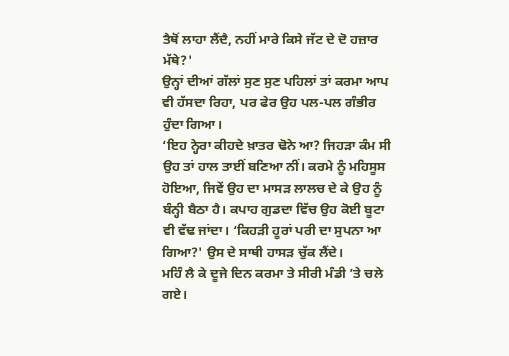ਤੈਥੋਂ ਲਾਹਾ ਲੈਂਦੈ, ਨਹੀਂ ਮਾਰੇ ਕਿਸੇ ਜੱਟ ਦੇ ਦੋ ਹਜ਼ਾਰ ਮੱਥੇ?'
ਉਨ੍ਹਾਂ ਦੀਆਂ ਗੱਲਾਂ ਸੁਣ ਸੁਣ ਪਹਿਲਾਂ ਤਾਂ ਕਰਮਾ ਆਪ ਵੀ ਹੱਸਦਾ ਰਿਹਾ, ਪਰ ਫੇਰ ਉਹ ਪਲ-ਪਲ ਗੰਭੀਰ ਹੁੰਦਾ ਗਿਆ।
‘ਇਹ ਨ੍ਹੇਰਾ ਕੀਹਦੇ ਖ਼ਾਤਰ ਢੋਨੇ ਆ? ਜਿਹੜਾ ਕੰਮ ਸੀ ਉਹ ਤਾਂ ਹਾਲ ਤਾਈਂ ਬਣਿਆ ਨੀਂ। ਕਰਮੇ ਨੂੰ ਮਹਿਸੂਸ ਹੋਇਆ, ਜਿਵੇਂ ਉਹ ਦਾ ਮਾਸੜ ਲਾਲਚ ਦੇ ਕੇ ਉਹ ਨੂੰ ਬੰਨ੍ਹੀ ਬੈਠਾ ਹੈ। ਕਪਾਹ ਗੁਡਦਾ ਵਿੱਚ ਉਹ ਕੋਈ ਬੂਟਾ ਵੀ ਵੱਢ ਜਾਂਦਾ। ‘ਕਿਹੜੀ ਹੂਰਾਂ ਪਰੀ ਦਾ ਸੁਪਨਾ ਆ ਗਿਆ?' ਉਸ ਦੇ ਸਾਥੀ ਹਾਸੜ ਚੁੱਕ ਲੈਂਦੇ।
ਮਹਿੰ ਲੈ ਕੇ ਦੂਜੇ ਦਿਨ ਕਰਮਾ ਤੇ ਸੀਰੀ ਮੰਡੀ ’ਤੇ ਚਲੇ ਗਏ।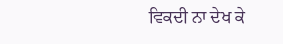ਵਿਕਦੀ ਨਾ ਦੇਖ ਕੇ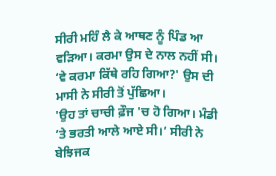ਸੀਰੀ ਮਹਿੰ ਲੈ ਕੇ ਆਥਣ ਨੂੰ ਪਿੰਡ ਆ ਵੜਿਆ। ਕਰਮਾ ਉਸ ਦੇ ਨਾਲ ਨਹੀਂ ਸੀ।
‘ਵੇ ਕਰਮਾ ਕਿੱਥੇ ਰਹਿ ਗਿਆ?' ਉਸ ਦੀ ਮਾਸੀ ਨੇ ਸੀਰੀ ਤੋਂ ਪੁੱਛਿਆ।
'ਉਹ ਤਾਂ ਚਾਚੀ ਫ਼ੌਜ 'ਚ ਹੋ ਗਿਆ। ਮੰਡੀ ’ਤੇ ਭਰਤੀ ਆਲੇ ਆਏ ਸੀ।’ ਸੀਰੀ ਨੇ ਬੇਝਿਜਕ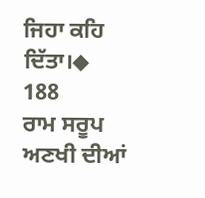ਜਿਹਾ ਕਹਿ ਦਿੱਤਾ।◆
188
ਰਾਮ ਸਰੂਪ ਅਣਖੀ ਦੀਆਂ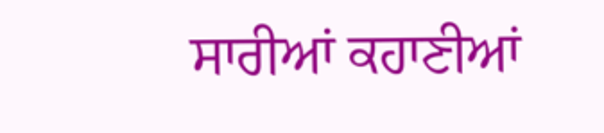ਸਾਰੀਆਂ ਕਹਾਣੀਆਂ